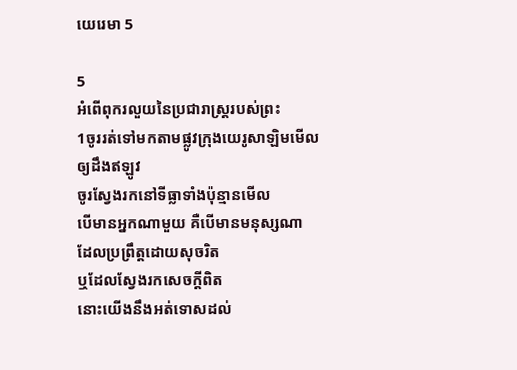យេរេមា 5

5
អំពើពុករលួយនៃប្រជារាស្ត្ររបស់ព្រះ
1ចូររត់ទៅមកតាមផ្លូវក្រុងយេរូ‌សាឡិមមើល
ឲ្យដឹងឥឡូវ
ចូរស្វែងរកនៅទីធ្លាទាំងប៉ុន្មានមើល
បើមានអ្នកណាមួយ គឺបើមានមនុស្សណា
ដែលប្រព្រឹត្តដោយសុចរិត
ឬដែលស្វែងរកសេចក្ដីពិត
នោះយើងនឹងអត់ទោសដល់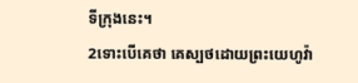ទីក្រុងនេះ។
2ទោះបើគេថា គេស្បថដោយព្រះ‌យេហូវ៉ា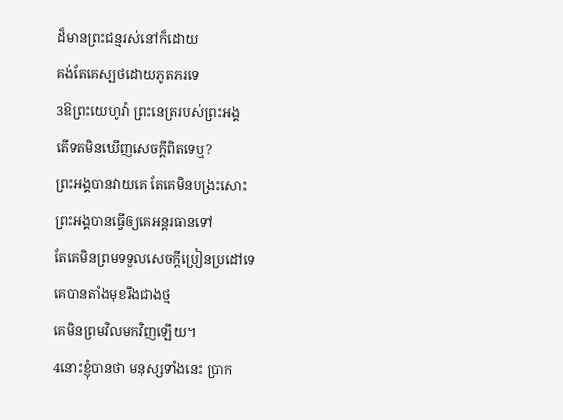ដ៏មានព្រះ‌ជន្មរស់នៅក៏ដោយ
គង់តែគេស្បថដោយភូត‌ភរទេ
3ឱព្រះ‌យេហូវ៉ា ព្រះ‌នេត្ររបស់ព្រះ‌អង្គ
តើទតមិនឃើញសេចក្ដីពិតទេឬ?
ព្រះ‌អង្គបានវាយគេ តែគេមិនបង្រះសោះ
ព្រះ‌អង្គបានធ្វើឲ្យគេអន្តរធានទៅ
តែគេមិនព្រមទទួលសេចក្ដីប្រៀនប្រដៅទេ
គេបានតាំងមុខរឹងជាងថ្ម
គេមិនព្រមវិលមកវិញឡើយ។
4នោះខ្ញុំបានថា មនុស្សទាំងនេះ ប្រាក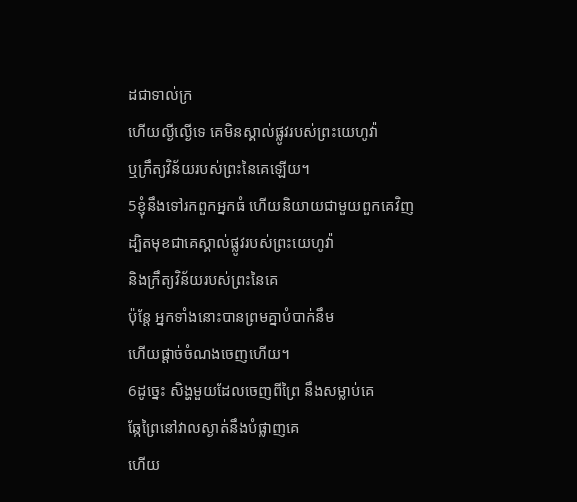ដជាទាល់ក្រ
ហើយល្ងី‌ល្ងើទេ គេមិនស្គាល់ផ្លូវរបស់ព្រះ‌យេហូវ៉ា
ឬក្រឹត្យវិន័យរបស់ព្រះនៃគេឡើយ។
5ខ្ញុំនឹងទៅរកពួកអ្នកធំ ហើយនិយាយជា‌មួយពួកគេវិញ
ដ្បិតមុខជាគេស្គាល់ផ្លូវរបស់ព្រះ‌យេហូវ៉ា
និងក្រឹត្យ‌វិន័យរបស់ព្រះនៃគេ
ប៉ុន្តែ អ្នកទាំងនោះបានព្រមគ្នាបំបាក់នឹម
ហើយផ្តាច់ចំណងចេញហើយ។
6ដូច្នេះ សិង្ហមួយដែលចេញពីព្រៃ នឹងសម្លាប់គេ
ឆ្កែព្រៃនៅវាលស្ងាត់នឹងបំផ្លាញគេ
ហើយ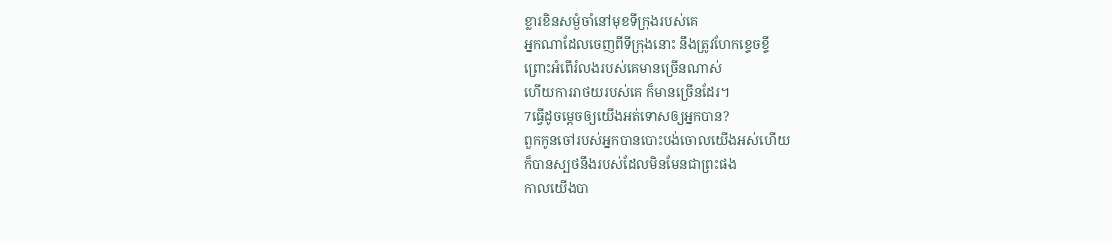ខ្លារខិនសម្ងំចាំនៅមុខទីក្រុងរបស់គេ
អ្នកណាដែលចេញពីទីក្រុងនោះ នឹងត្រូវហែកខ្ទេចខ្ទី
ព្រោះអំពើរំលងរបស់គេមានច្រើនណាស់
ហើយការរាថយរបស់គេ ក៏មានច្រើនដែរ។
7ធ្វើដូចម្តេចឲ្យយើងអត់ទោសឲ្យអ្នកបាន?
ពួកកូនចៅរបស់អ្នកបានបោះ‌បង់ចោលយើងអស់ហើយ
ក៏បានស្បថនឹងរបស់ដែលមិនមែនជាព្រះផង
កាលយើងបា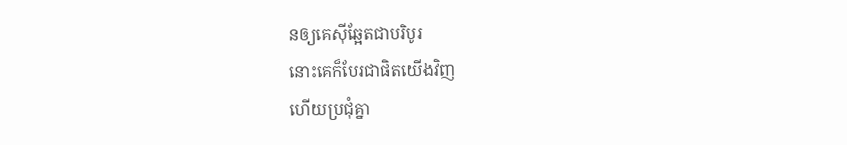នឲ្យគេស៊ីឆ្អែតជាបរិបូរ
នោះគេក៏បែរជាផិតយើងវិញ
ហើយប្រជុំគ្នា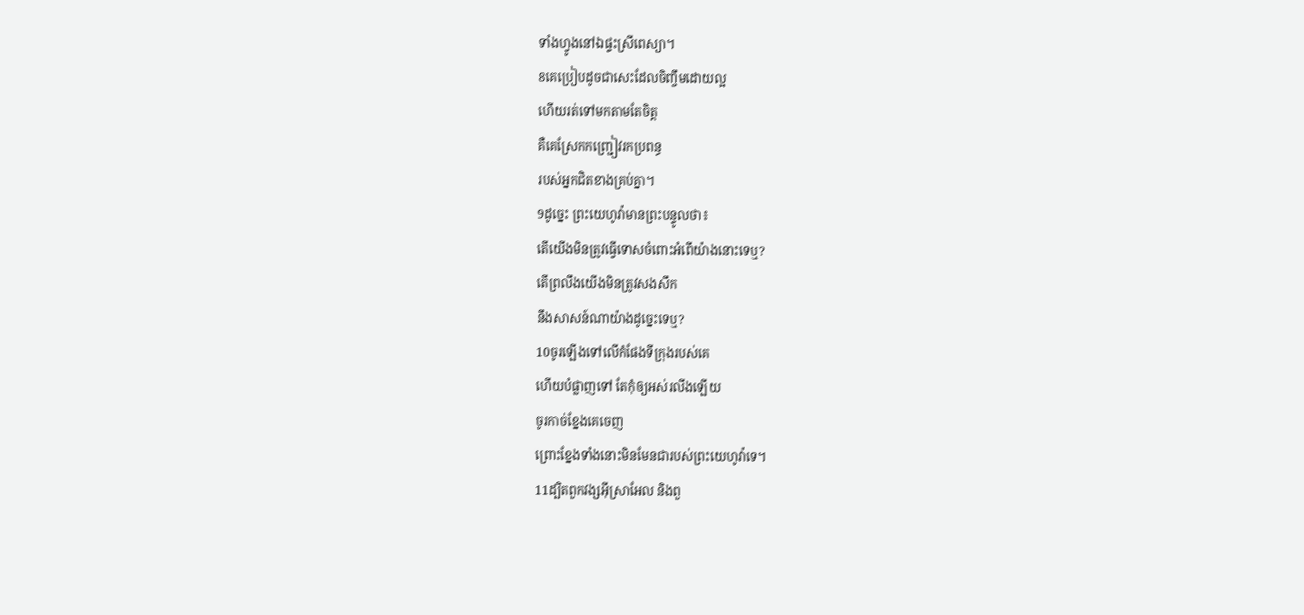ទាំងហ្វូងនៅឯផ្ទះស្រីពេស្យា។
8គេប្រៀបដូចជាសេះដែលចិញ្ចឹមដោយល្អ
ហើយរត់ទៅមកតាមតែចិត្ត
គឺគេស្រែកកញ្ជ្រៀវរកប្រពន្ធ
របស់អ្នកជិតខាងគ្រប់គ្នា។
9ដូច្នេះ ព្រះ‌យេហូវ៉ាមានព្រះ‌បន្ទូលថា៖
តើយើងមិនត្រូវធ្វើទោសចំពោះអំពើយ៉ាងនោះទេឬ?
តើព្រលឹងយើងមិនត្រូវសង‌សឹក
នឹងសាសន៍ណាយ៉ាងដូច្នេះទេឬ?
10ចូរឡើងទៅលើកំផែងទីក្រុងរបស់គេ
ហើយបំផ្លាញទៅ តែកុំឲ្យអស់រលីងឡើយ
ចូរកាច់ខ្នែងគេចេញ
ព្រោះខ្នែងទាំងនោះមិនមែនជារបស់ព្រះ‌យេហូវ៉ាទេ។
11ដ្បិតពួកវង្សអ៊ីស្រា‌អែល និងពួ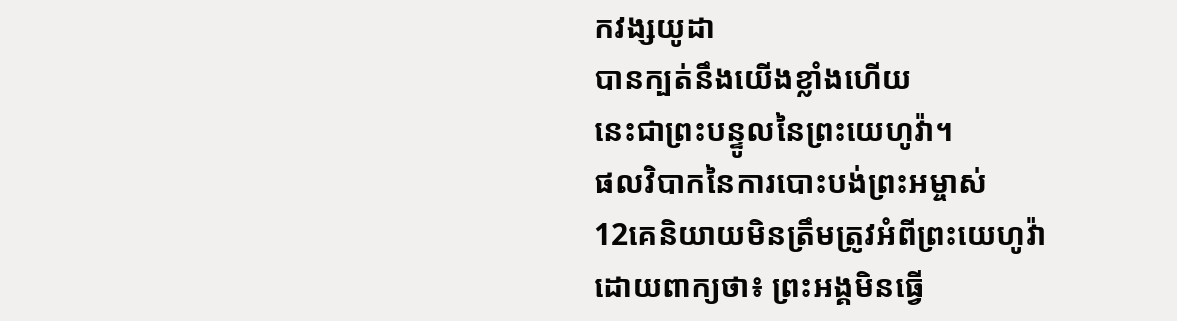កវង្សយូដា
បានក្បត់នឹងយើងខ្លាំងហើយ
នេះជាព្រះ‌បន្ទូលនៃព្រះ‌យេហូវ៉ា។
ផលវិបាកនៃការបោះ‌បង់ព្រះ‌អម្ចាស់
12គេនិយាយមិនត្រឹមត្រូវអំពីព្រះ‌យេហូវ៉ា
ដោយពាក្យថា៖ ព្រះអង្គមិនធ្វើ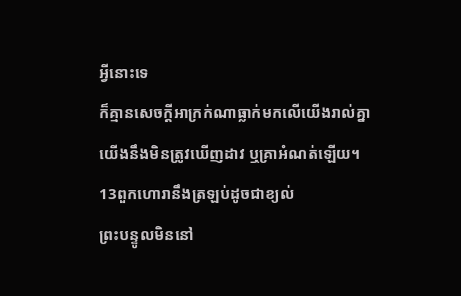អ្វីនោះទេ
ក៏គ្មានសេចក្ដីអាក្រក់ណាធ្លាក់មកលើយើងរាល់គ្នា
យើងនឹងមិនត្រូវឃើញដាវ ឬគ្រាអំណត់ឡើយ។
13ពួកហោរានឹងត្រឡប់ដូចជាខ្យល់
ព្រះ‌បន្ទូលមិននៅ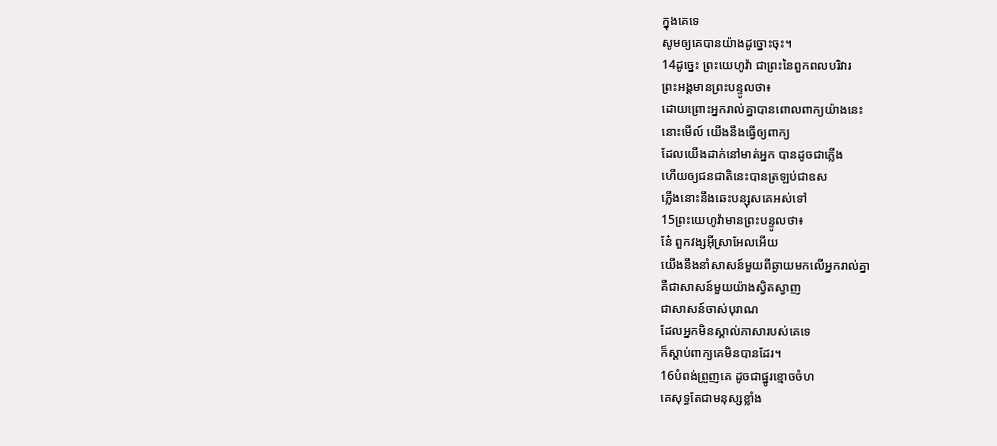ក្នុងគេទេ
សូមឲ្យគេបានយ៉ាងដូច្នោះចុះ។
14ដូច្នេះ ព្រះ‌យេហូវ៉ា ជាព្រះនៃពួកពល‌បរិវារ
ព្រះ‌អង្គមានព្រះ‌បន្ទូលថា៖
ដោយព្រោះអ្នករាល់គ្នាបានពោលពាក្យយ៉ាងនេះ
នោះមើល៍ យើងនឹងធ្វើឲ្យពាក្យ
ដែលយើងដាក់នៅមាត់អ្នក បានដូចជាភ្លើង
ហើយឲ្យជនជាតិនេះបានត្រឡប់ជាឧស
ភ្លើងនោះនឹងឆេះបន្សុសគេអស់ទៅ
15ព្រះ‌យេហូវ៉ាមានព្រះ‌បន្ទូលថា៖
នែ៎ ពួកវង្សអ៊ីស្រា‌អែលអើយ
យើងនឹងនាំសាសន៍មួយពីឆ្ងាយមកលើអ្នករាល់គ្នា
គឺជាសាសន៍មួយយ៉ាងស្វិត‌ស្វាញ
ជាសាសន៍ចាស់បុរាណ
ដែលអ្នកមិនស្គាល់ភាសារបស់គេទេ
ក៏ស្តាប់ពាក្យគេមិនបានដែរ។
16បំពង់ព្រួញគេ ដូចជាផ្នូរខ្មោចចំហ
គេសុទ្ធតែជាមនុស្សខ្លាំង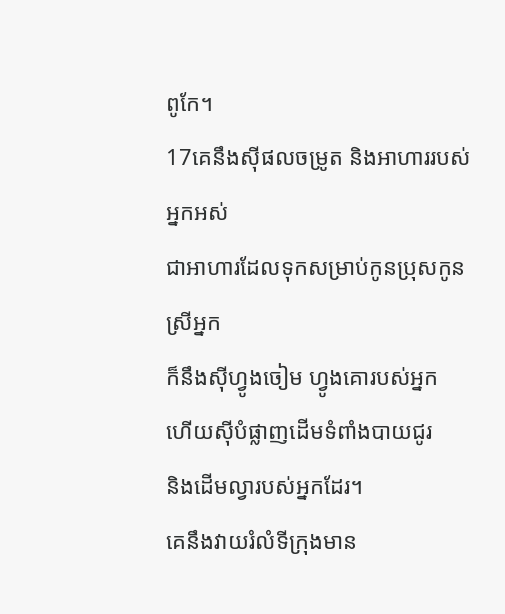ពូកែ។
17គេនឹងស៊ីផលចម្រូត និងអាហាររបស់អ្នកអស់
ជាអាហារដែលទុកសម្រាប់កូនប្រុសកូនស្រីអ្នក
ក៏នឹងស៊ីហ្វូងចៀម ហ្វូងគោរបស់អ្នក
ហើយស៊ីបំផ្លាញដើមទំពាំង‌បាយ‌ជូរ
និងដើមល្វារបស់អ្នកដែរ។
គេនឹងវាយរំលំទីក្រុងមាន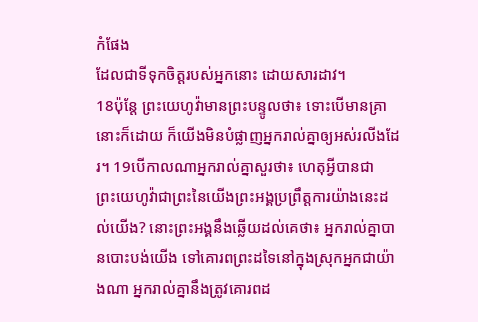កំផែង
ដែលជាទីទុកចិត្តរបស់អ្នកនោះ ដោយ‌សារដាវ។
18ប៉ុន្តែ ព្រះ‌យេហូវ៉ាមានព្រះ‌បន្ទូលថា៖ ទោះបើមានគ្រានោះក៏ដោយ ក៏យើងមិនបំផ្លាញអ្នករាល់គ្នាឲ្យអស់រលីងដែរ។ 19បើកាលណាអ្នករាល់គ្នាសួរថា៖ ហេតុអ្វីបានជាព្រះ‌យេហូវ៉ាជាព្រះនៃយើងព្រះ‌អង្គប្រព្រឹត្តការយ៉ាងនេះដល់យើង? នោះព្រះ‌អង្គនឹងឆ្លើយដល់គេថា៖ អ្នករាល់គ្នាបានបោះ‌បង់យើង ទៅគោរពព្រះដទៃនៅក្នុងស្រុកអ្នកជាយ៉ាងណា អ្នករាល់គ្នានឹងត្រូវគោរពដ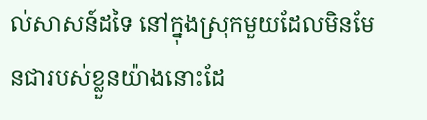ល់សាសន៍ដទៃ នៅក្នុងស្រុកមួយដែលមិនមែនជារបស់ខ្លួនយ៉ាងនោះដែ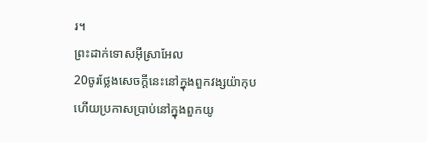រ។
ព្រះដាក់ទោសអ៊ីស្រា‌អែល
20ចូរថ្លែងសេចក្ដីនេះនៅក្នុងពួកវង្សយ៉ាកុប
ហើយប្រកាសប្រាប់នៅក្នុងពួកយូ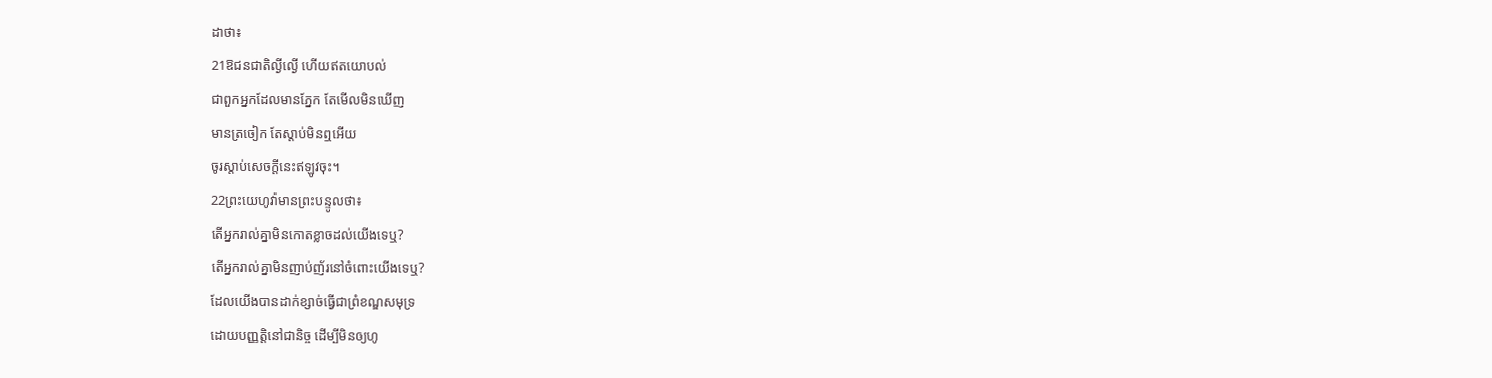ដាថា៖
21ឱជនជាតិល្ងី‌ល្ងើ ហើយឥតយោបល់
ជាពួកអ្នកដែលមានភ្នែក តែមើលមិនឃើញ
មានត្រចៀក តែស្តាប់មិនឮអើយ
ចូរស្តាប់សេចក្ដីនេះឥឡូវចុះ។
22ព្រះ‌យេហូវ៉ាមានព្រះ‌បន្ទូលថា៖
តើអ្នករាល់គ្នាមិនកោតខ្លាចដល់យើងទេឬ?
តើអ្នករាល់គ្នាមិនញាប់‌ញ័រនៅចំពោះយើងទេឬ?
ដែលយើងបានដាក់ខ្សាច់ធ្វើជាព្រំខណ្ឌសមុទ្រ
ដោយបញ្ញត្តិនៅជា‌និច្ច ដើម្បីមិនឲ្យហូ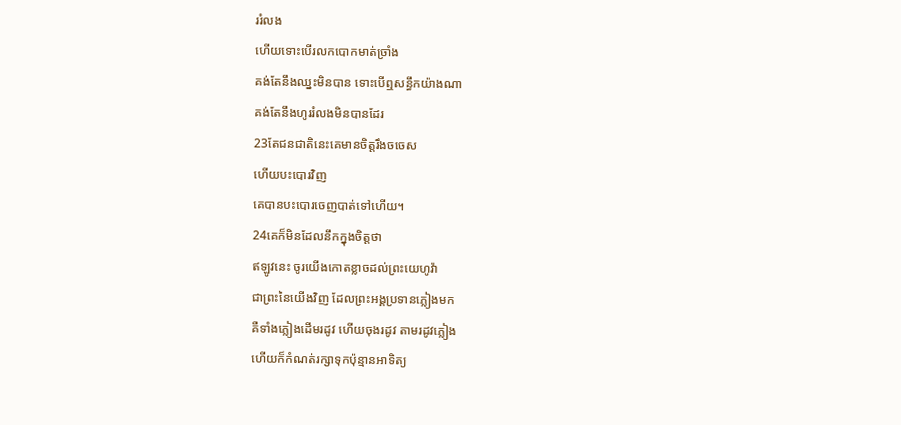ររំលង
ហើយទោះបើរលកបោកមាត់ច្រាំង
គង់តែនឹងឈ្នះមិនបាន ទោះបើឮសន្ធឹកយ៉ាងណា
គង់តែនឹងហូររំលងមិនបានដែរ
23តែជនជាតិនេះគេមានចិត្តរឹងចចេស
ហើយបះ‌បោរវិញ
គេបានបះ‌បោរចេញបាត់ទៅហើយ។
24គេក៏មិនដែលនឹកក្នុងចិត្តថា
ឥឡូវនេះ ចូរយើងកោតខ្លាចដល់ព្រះ‌យេហូវ៉ា
ជាព្រះនៃយើងវិញ ដែលព្រះ‌អង្គប្រទានភ្លៀងមក
គឺទាំងភ្លៀងដើមរដូវ ហើយចុងរដូវ តាមរដូវភ្លៀង
ហើយក៏កំណត់រក្សាទុកប៉ុន្មានអាទិត្យ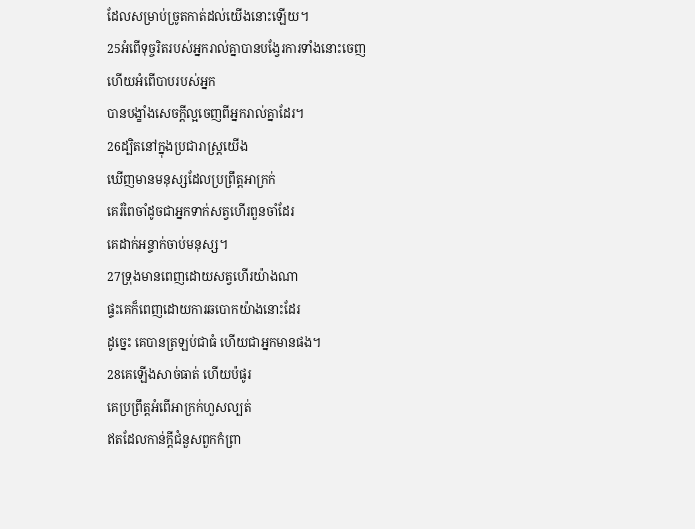ដែលសម្រាប់ច្រូតកាត់ដល់យើងនោះឡើយ។
25អំពើទុច្ចរិតរបស់អ្នករាល់គ្នាបានបង្វែរការទាំងនោះចេញ
ហើយអំពើបាបរបស់អ្នក
បានបង្ខាំងសេចក្ដីល្អចេញពីអ្នករាល់គ្នាដែរ។
26ដ្បិតនៅក្នុងប្រជា‌រាស្ត្រយើង
ឃើញមានមនុស្សដែលប្រព្រឹត្តអាក្រក់
គេរំពៃចាំដូចជាអ្នកទាក់សត្វហើរពួនចាំដែរ
គេដាក់អន្ទាក់ចាប់មនុស្ស។
27ទ្រុងមានពេញដោយសត្វហើរយ៉ាងណា
ផ្ទះគេក៏ពេញដោយការឆ‌បោកយ៉ាងនោះដែរ
ដូច្នេះ គេបានត្រឡប់ជាធំ ហើយជាអ្នកមានផង។
28គេឡើងសាច់ធាត់ ហើយប៉ផូរ
គេប្រព្រឹត្តអំពើអាក្រក់ហួសល្បត់
ឥតដែលកាន់ក្ដីជំនួសពួកកំព្រា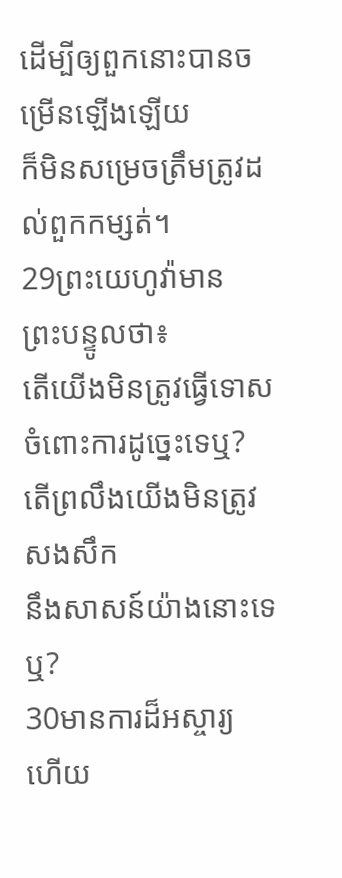ដើម្បីឲ្យពួកនោះបានចម្រើនឡើងឡើយ
ក៏មិនសម្រេចត្រឹមត្រូវដល់ពួកកម្សត់។
29ព្រះ‌យេហូវ៉ាមានព្រះ‌បន្ទូលថា៖
តើយើងមិនត្រូវធ្វើទោសចំពោះការដូច្នេះទេឬ?
តើព្រលឹងយើងមិនត្រូវសង‌សឹក
នឹងសាសន៍យ៉ាងនោះទេឬ?
30មានការដ៏អស្ចារ្យ ហើយ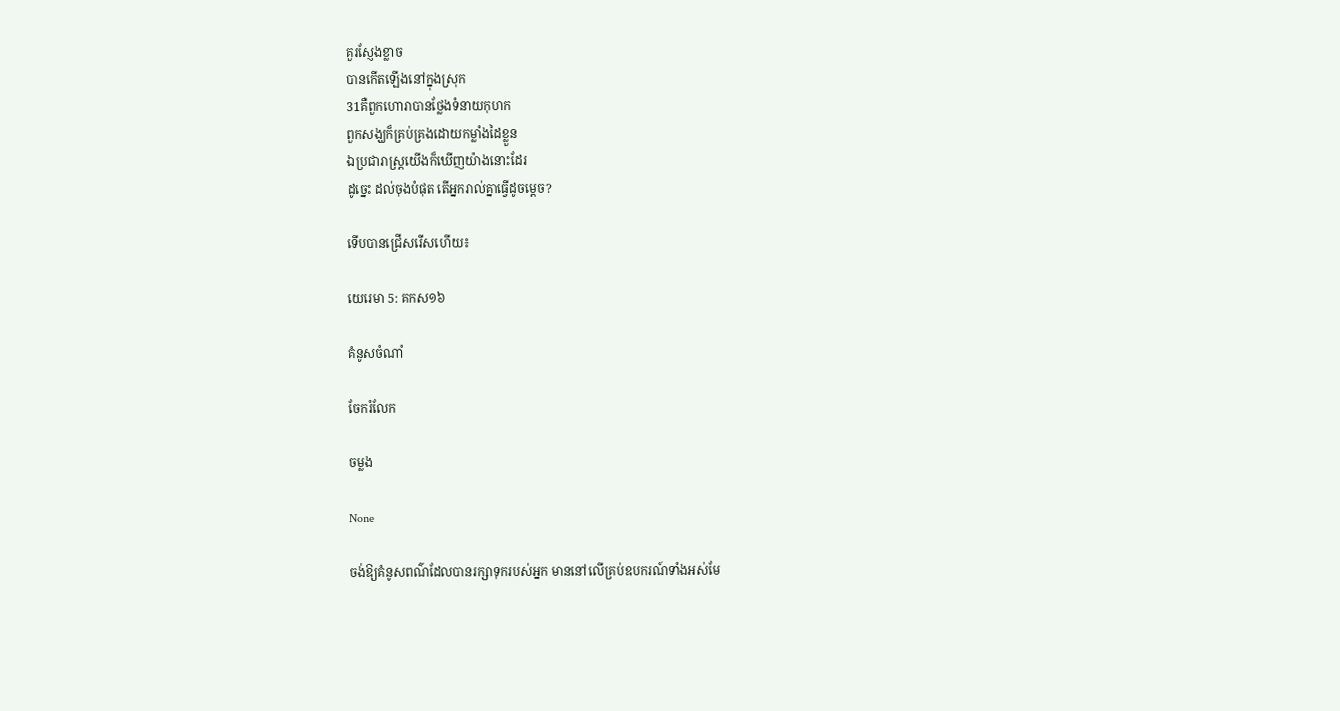គួរស្ញែងខ្លាច
បានកើតឡើងនៅក្នុងស្រុក
31គឺពួកហោរាបានថ្លែងទំនាយកុហក
ពួកសង្ឃក៏គ្រប់‌គ្រងដោយកម្លាំងដៃខ្លួន
ឯប្រជា‌រាស្ត្រយើងក៏ឃើញយ៉ាងនោះដែរ
ដូច្នេះ ដល់ចុងបំផុត តើអ្នករាល់គ្នាធ្វើដូចម្តេច?

ទើបបានជ្រើសរើសហើយ៖

យេរេមា 5: គកស១៦

គំនូសចំណាំ

ចែករំលែក

ចម្លង

None

ចង់ឱ្យគំនូសពណ៌ដែលបានរក្សាទុករបស់អ្នក មាននៅលើគ្រប់ឧបករណ៍ទាំងអស់មែ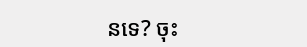នទេ? ចុះ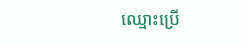ឈ្មោះប្រើ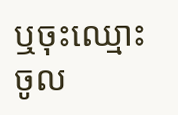ឬចុះឈ្មោះចូល